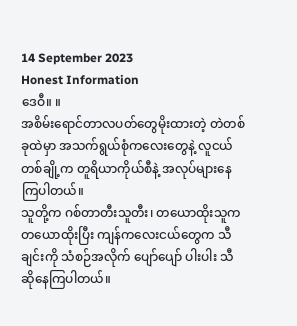14 September 2023
Honest Information
ဒေဝီ။ ။
အစိမ်းရောင်တာလပတ်တွေမိုးထားတဲ့ တဲတစ်ခုထဲမှာ အသက်ရွယ်စုံကလေးတွေနဲ့ လူငယ်တစ်ချို့က တူရိယာကိုယ်စီနဲ့ အလုပ်များနေကြပါတယ်။
သူတို့က ဂစ်တာတီးသူတီး၊ တယောထိုးသူက တယောထိုးပြီး ကျန်ကလေးငယ်တွေက သီချင်းကို သံစဉ်အလိုက် ပျော်ပျော် ပါးပါး သီဆိုနေကြပါတယ်။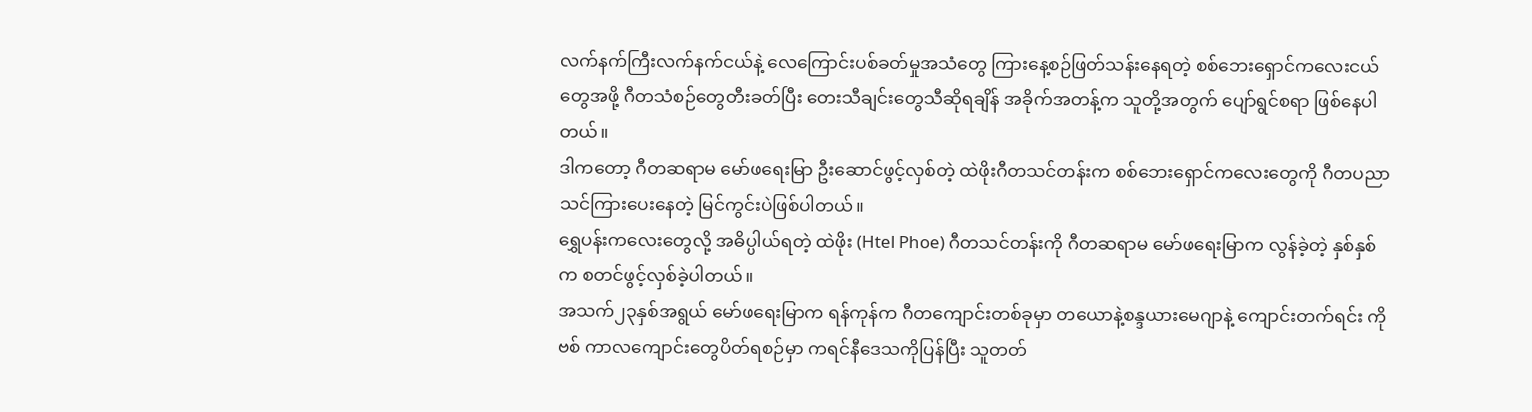လက်နက်ကြီးလက်နက်ငယ်နဲ့ လေကြောင်းပစ်ခတ်မှုအသံတွေ ကြားနေ့စဉ်ဖြတ်သန်းနေရတဲ့ စစ်ဘေးရှောင်ကလေးငယ် တွေအဖို့ ဂီတသံစဉ်တွေတီးခတ်ပြီး တေးသီချင်းတွေသီဆိုရချိန် အခိုက်အတန့်က သူတို့အတွက် ပျော်ရွင်စရာ ဖြစ်နေပါတယ်။
ဒါကတော့ ဂီတဆရာမ မော်ဖရေးမြာ ဦးဆောင်ဖွင့်လှစ်တဲ့ ထဲဖိုးဂီတသင်တန်းက စစ်ဘေးရှောင်ကလေးတွေကို ဂီတပညာ သင်ကြားပေးနေတဲ့ မြင်ကွင်းပဲဖြစ်ပါတယ်။
ရွှေပန်းကလေးတွေလို့ အဓိပ္ပါယ်ရတဲ့ ထဲဖိုး (Htel Phoe) ဂီတသင်တန်းကို ဂီတဆရာမ မော်ဖရေးမြာက လွန်ခဲ့တဲ့ နှစ်နှစ်က စတင်ဖွင့်လှစ်ခဲ့ပါတယ်။
အသက်၂၃နှစ်အရွယ် မော်ဖရေးမြာက ရန်ကုန်က ဂီတကျောင်းတစ်ခုမှာ တယောနဲ့စန္ဒယားမေဂျာနဲ့ ကျောင်းတက်ရင်း ကိုဗစ် ကာလကျောင်းတွေပိတ်ရစဉ်မှာ ကရင်နီဒေသကိုပြန်ပြီး သူတတ်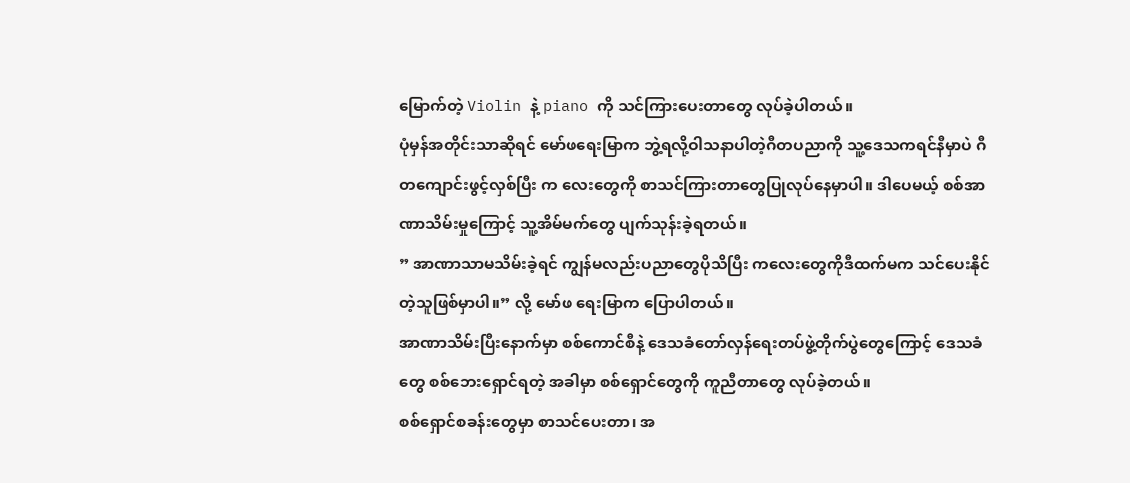မြောက်တဲ့ Violin နဲ့ piano ကို သင်ကြားပေးတာတွေ လုပ်ခဲ့ပါတယ်။
ပုံမှန်အတိုင်းသာဆိုရင် မော်ဖရေးမြာက ဘွဲ့ရလို့ဝါသနာပါတဲ့ဂီတပညာကို သူ့ဒေသကရင်နီမှာပဲ ဂီတကျောင်းဖွင့်လှစ်ပြီး က လေးတွေကို စာသင်ကြားတာတွေပြုလုပ်နေမှာပါ။ ဒါပေမယ့် စစ်အာဏာသိမ်းမှုကြောင့် သူ့အိမ်မက်တွေ ပျက်သုန်းခဲ့ရတယ်။
” အာဏာသာမသိမ်းခဲ့ရင် ကျွန်မလည်းပညာတွေပိုသိပြီး ကလေးတွေကိုဒီထက်မက သင်ပေးနိုင်တဲ့သူဖြစ်မှာပါ။” လို့ မော်ဖ ရေးမြာက ပြောပါတယ်။
အာဏာသိမ်းပြီးနောက်မှာ စစ်ကောင်စီနဲ့ ဒေသခံတော်လှန်ရေးတပ်ဖွဲ့တိုက်ပွဲတွေကြောင့် ဒေသခံတွေ စစ်ဘေးရှောင်ရတဲ့ အခါမှာ စစ်ရှောင်တွေကို ကူညီတာတွေ လုပ်ခဲ့တယ်။
စစ်ရှောင်စခန်းတွေမှာ စာသင်ပေးတာ၊ အ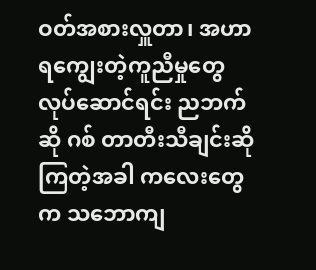ဝတ်အစားလှူတာ၊ အဟာရကျွေးတဲ့ကူညီမှုတွေလုပ်ဆောင်ရင်း ညဘက်ဆို ဂစ် တာတီးသီချင်းဆိုကြတဲ့အခါ ကလေးတွေက သဘောကျ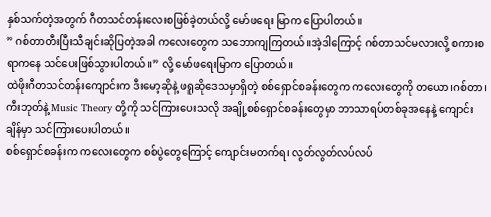နှစ်သက်တဲ့အတွက် ဂီတသင်တန်းလေးစဖြစ်ခဲ့တယ်လို့ မော်ဖရေး မြာက ပြောပါတယ်။
” ဂစ်တာတီးပြီးသီချင်းဆိုပြတဲ့အခါ ကလေးတွေက သဘောကျကြတယ်။အဲ့ဒါကြောင့် ဂစ်တာသင်မလားလို့ စကားစရာကနေ သင်ပေးဖြစ်သွားပါတယ်။” လို့ မော်ဖရေးမြာက ပြောတယ်။
ထဲဖိုးဂီတသင်တန်းကျောင်းက ဒီးမော့ဆိုနဲ့ ဖရူဆိုဒေသမှာရှိတဲ့ စစ်ရှောင်စခန်းတွေက ကလေးတွေကို တယော၊ဂစ်တာ၊ ကီးဘုတ်နဲ့ Music Theory တို့ကို သင်ကြားပေးသလို အချို့စစ်ရှောင်စခန်းတွေမှာ ဘာသာရပ်တစ်ခုအနေနဲ့ ကျောင်းချိန်မှာ သင်ကြားပေးပါတယ်။
စစ်ရှောင်စခန်းက ကလေးတွေက စစ်ပွဲတွေကြောင့် ကျောင်းမတက်ရ၊ လွတ်လွတ်လပ်လပ်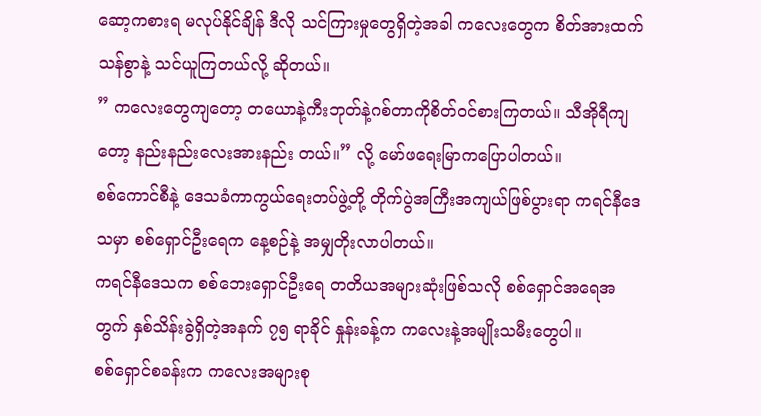ဆော့ကစားရ မလုပ်နိုင်ချိန် ဒီလို သင်ကြားမှုတွေရှိတဲ့အခါ ကလေးတွေက စိတ်အားထက်သန်စွာနဲ့ သင်ယူကြတယ်လို့ ဆိုတယ်။
” ကလေးတွေကျတော့ တယောနဲ့ကီးဘုတ်နဲ့ဂစ်တာကိုစိတ်ဝင်စားကြတယ်။ သီအိုရီကျတော့ နည်းနည်းလေးအားနည်း တယ်။” လို့ မော်ဖရေးမြာကပြောပါတယ်။
စစ်ကောင်စီနဲ့ ဒေသခံကာကွယ်ရေးတပ်ဖွဲ့တို့ တိုက်ပွဲအကြီးအကျယ်ဖြစ်ပွားရာ ကရင်နီဒေသမှာ စစ်ရှောင်ဦးရေက နေ့စဉ်နဲ့ အမျှတိုးလာပါတယ်။
ကရင်နီဒေသက စစ်ဘေးရှောင်ဦးရေ တတိယအများဆုံးဖြစ်သလို စစ်ရှောင်အရေအတွက် နှစ်သိန်းခွဲရှိတဲ့အနက် ၇၅ ရာခိုင် နှုန်းခန့်က ကလေးနဲ့အမျိုးသမီးတွေပါ။
စစ်ရှောင်စခန်းက ကလေးအများစု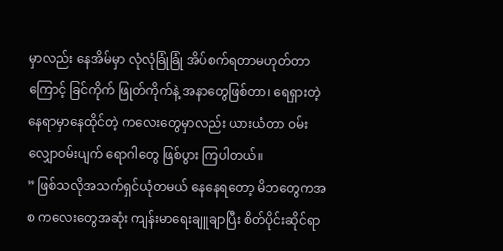မှာလည်း နေအိမ်မှာ လုံလုံခြုံခြုံ အိပ်စက်ရတာမဟုတ်တာကြောင့် ခြင်ကိုက် ဖြုတ်ကိုက်နဲ့ အနာတွေဖြစ်တာ၊ ရေရှားတဲ့နေရာမှာနေထိုင်တဲ့ ကလေးတွေမှာလည်း ယားယံတာ ဝမ်းလျှောဝမ်းပျက် ရောဂါတွေ ဖြစ်ပွား ကြပါတယ်။
” ဖြစ်သလိုအသက်ရှင်ယုံတမယ် နေနေရတော့ မိဘတွေကအစ ကလေးတွေအဆုံး ကျန်းမာရေးချူချာပြီး စိတ်ပိုင်းဆိုင်ရာ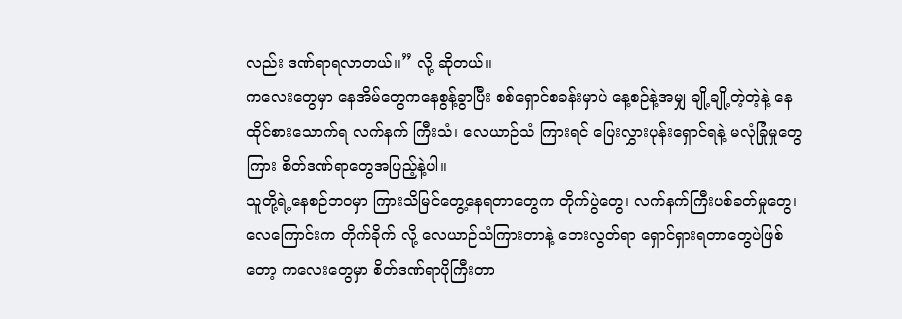လည်း ဒဏ်ရာရလာတယ်။” လို့ ဆိုတယ်။
ကလေးတွေမှာ နေအိမ်တွေကနေစွန့်ခွာပြီး စစ်ရှောင်စခန်းမှာပဲ နေ့စဉ်နဲ့အမျှ ချို့ချို့တဲ့တဲ့နဲ့ နေထိုင်စားသောက်ရ လက်နက် ကြီးသံ၊ လေယာဉ်သံ ကြားရင် ပြေးလွှားပုန်းရှောင်ရနဲ့ မလုံခြုံမှုတွေကြား စိတ်ဒဏ်ရာတွေအပြည့်နဲ့ပါ။
သူတို့ရဲ့နေစဉ်ဘဝမှာ ကြားသိမြင်တွေ့နေရတာတွေက တိုက်ပွဲတွေ၊ လက်နက်ကြီးပစ်ခတ်မှုတွေ၊ လေကြောင်းက တိုက်ခိုက် လို့ လေယာဉ်သံကြားတာနဲ့ ဘေးလွတ်ရာ ရှောင်ရှားရတာတွေပဲဖြစ်တော့ ကလေးတွေမှာ စိတ်ဒဏ်ရာပိုကြီးတာ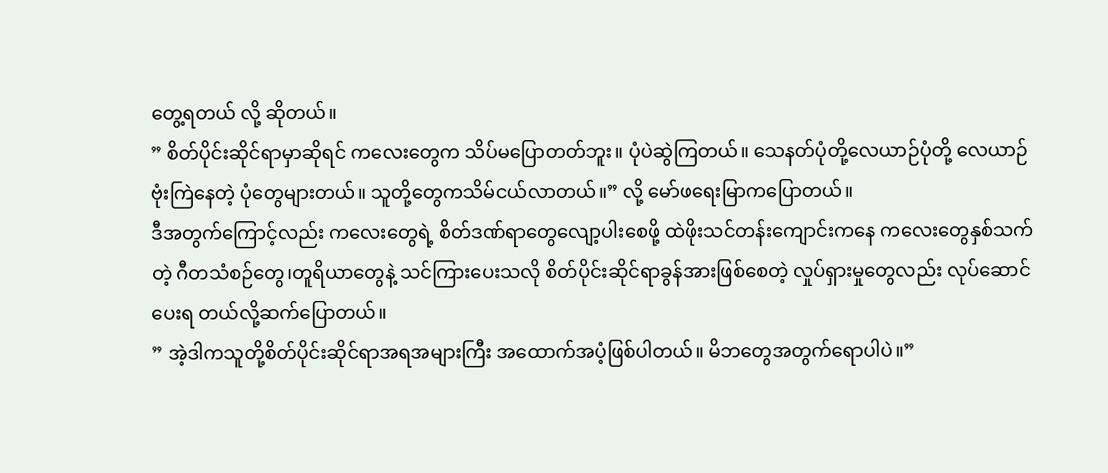တွေ့ရတယ် လို့ ဆိုတယ်။
” စိတ်ပိုင်းဆိုင်ရာမှာဆိုရင် ကလေးတွေက သိပ်မပြောတတ်ဘူး။ ပုံပဲဆွဲကြတယ်။ သေနတ်ပုံတို့လေယာဉ်ပုံတို့ လေယာဉ် ဗုံးကြဲနေတဲ့ ပုံတွေများတယ်။ သူတို့တွေကသိမ်ငယ်လာတယ်။” လို့ မော်ဖရေးမြာကပြောတယ်။
ဒီအတွက်ကြောင့်လည်း ကလေးတွေရဲ့ စိတ်ဒဏ်ရာတွေလျော့ပါးစေဖို့ ထဲဖိုးသင်တန်းကျောင်းကနေ ကလေးတွေနှစ်သက်တဲ့ ဂီတသံစဉ်တွေ၊တူရိယာတွေနဲ့ သင်ကြားပေးသလို စိတ်ပိုင်းဆိုင်ရာခွန်အားဖြစ်စေတဲ့ လှုပ်ရှားမှုတွေလည်း လုပ်ဆောင်ပေးရ တယ်လို့ဆက်ပြောတယ်။
” အဲ့ဒါကသူတို့စိတ်ပိုင်းဆိုင်ရာအရအများကြီး အထောက်အပံ့ဖြစ်ပါတယ်။ မိဘတွေအတွက်ရောပါပဲ။”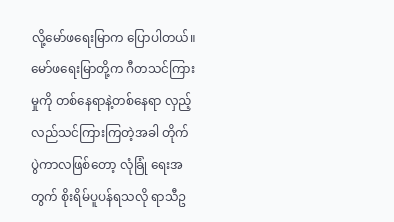လို့မော်ဖရေးမြာက ပြောပါတယ်။
မော်ဖရေးမြာတို့က ဂီတသင်ကြားမှုကို တစ်နေရာနဲ့တစ်နေရာ လှည့်လည်သင်ကြားကြတဲ့အခါ တိုက်ပွဲကာလဖြစ်တော့ လုံခြုံ ရေးအတွက် စိုးရိမ်ပူပန်ရသလို ရာသီဥ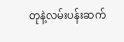တုနဲ့လမ်းပန်းဆက်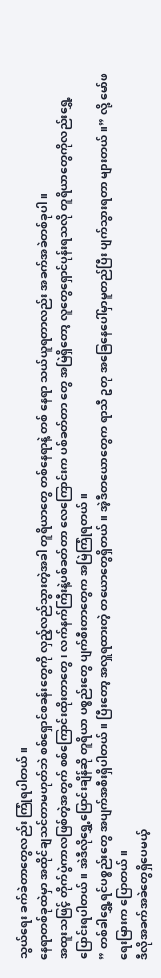သွယ်ရေး ခက်ခဲတာတွေလည်း ကြုံရပါတယ်။
နေရာတစ်ခုထဲမှာ အထိုင်ချသင်တာမဟုတ်ဘဲ စစ်ရှောင်စခန်းတွေကို လှည့်လည်သွားတဲ့အခါ တူရိယာတွေ တစ်နေရာနဲ့ တစ် နေရာ သယ်ယူရတာလည်း အခက်အခဲတစ်ခုပါ ။
အထူးသဖြင့် တိုက်ပွဲကာလဖြစ်တဲ့အတွက် စစ်ကြောင်းထိုးတာတွေ၊ လက်နက်ကြီးနဲ့ပစ်ခတ်တာ လေကြောင်းက ပစ်ခတ်တာ တွေ အမြဲရှိတော့ လူတွေရှောင်ပုန်းရသလို တူရိယာတွေကိုလည်းရွှေ့ပြောင်းရပါတယ်။ အဲဒီလိုရွှေ့ပြောင်းချိန်ဆို တူရိယာ ပစ္စည်းတွေ ပျက်စီးတာတွေက အမြဲကြုံရတယ်။
” တစ်ခါရွှေ့ရင်ပစ္စည်းတွေ အပျက်အစီးရှိပါတယ်။ ပြီးတော့ အလှူရထားတဲ့ တယောတွေရှိတယ်။ အဲ့ဒီတယောတွေက ရာသီ ဥတု အခြေနေပေါ်မှာမူတည်ပြီး ပျက်သွားရတာ များတယ်။” လို့ မော်ဖရေးမြားက ပြောတယ်။
ဒီလိုအခက်အခဲတွေရှိပေမယ့်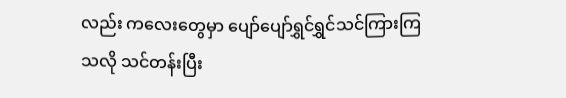လည်း ကလေးတွေမှာ ပျော်ပျော်ရွှင်ရွှင်သင်ကြားကြသလို သင်တန်းပြီး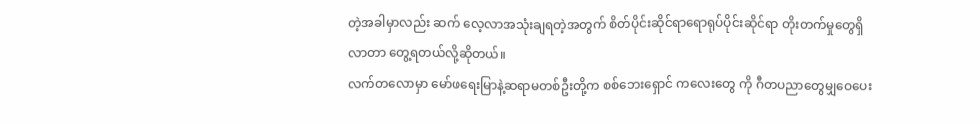တဲ့အခါမှာလည်း ဆက် လေ့လာအသုံးချရတဲ့အတွက် စိတ်ပိုင်းဆိုင်ရာရောရုပ်ပိုင်းဆိုင်ရာ တိုးတက်မှုတွေရှိလာတာ တွေ့ရတယ်လို့ဆိုတယ်။
လက်တလောမှာ မော်ဖရေးမြာနဲ့ဆရာမတစ်ဦးတို့က စစ်ဘေးရှောင် ကလေးတွေ ကို ဂီတပညာတွေမျှဝေပေး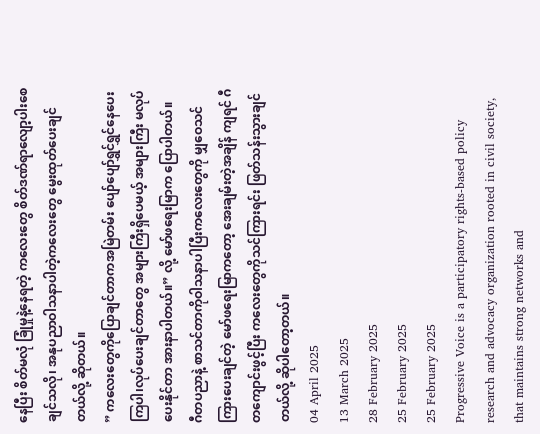နေပြီး စိတ်မလုံ ခြုံမှုနဲ့နေရတဲ့ ကလေးတွေ စိတ်ဒဏ်ရာလျော့ပါးစေချင်သလို၊ အနုပညာဝါသနာပါတဲ့ကလေးတွေ မွေးထုတ်ပေးချင်တယ်လို့ ဆိုတယ်။
” ကလေးတွေကိုပြောချင်တာကအမြဲတမ်း ပျော်ပျော်ရွှင်ရွှင်နေပေးကြပါ၊လုပ်ပေးချင်တာတွေ အများကြီးရှိပေမယ့် အများကြီး မလုပ်ပေးနိုင်တာ အားနာပါတယ်။” လို့ မော်ဖရေးမြာက ပြောပါတယ်။
ဂီတပညာနဲ့ စာသင်တာကိုဝါသနာပါပြီးကလေးတွေကို မျှဝေသင်ကြားပေးချင်တဲ့ မော်ဖရေးမြာကတော့ အေးချမ်းတဲ့အချိန် ကျရင် ဂီတကျောင်းဖွင့်ပြီး ကလေးတွေကိုသင်ကြားရင်း ဖြတ်သန်းသွားချင်တယ်လို့ ဆိုပါတော့တယ်။
04 April 2025
13 March 2025
28 February 2025
25 February 2025
25 February 2025
Progressive Voice is a participatory rights-based policy research and advocacy organization rooted in civil society, that maintains strong networks and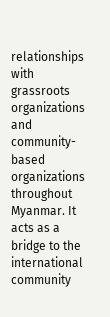relationships with grassroots organizations and community-based organizations throughout Myanmar. It acts as a bridge to the international community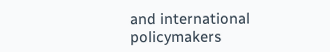and international policymakers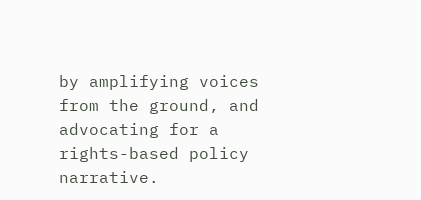by amplifying voices from the ground, and advocating for a rights-based policy narrative.